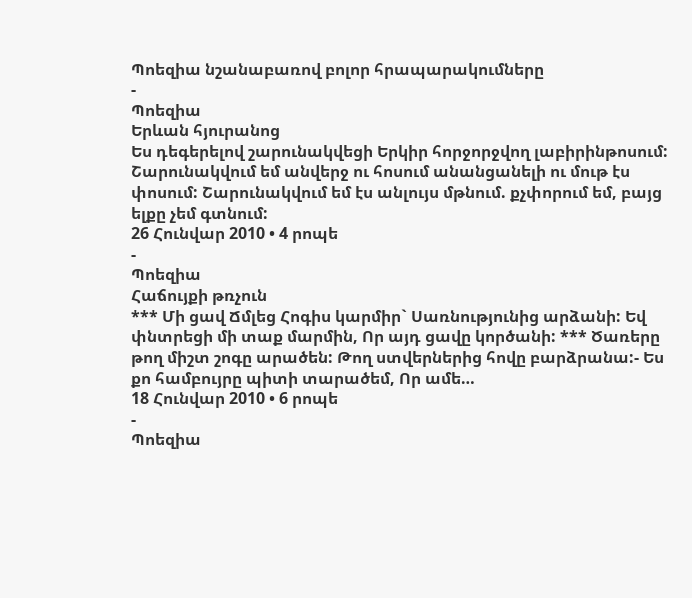Պոեզիա նշանաբառով բոլոր հրապարակումները
-
Պոեզիա
Երևան հյուրանոց
Ես դեգերելով շարունակվեցի Երկիր հորջորջվող լաբիրինթոսում: Շարունակվում եմ անվերջ ու հոսում անանցանելի ու մութ էս փոսում: Շարունակվում եմ էս անլույս մթնում. քչփորում եմ, բայց ելքը չեմ գտնում:
26 Հունվար 2010 • 4 րոպե
-
Պոեզիա
Հաճույքի թռչուն
*** Մի ցավ Ճմլեց Հոգիս կարմիր` Սառնությունից արձանի: Եվ փնտրեցի մի տաք մարմին, Որ այդ ցավը կործանի: *** Ծառերը թող միշտ շոգը արածեն: Թող ստվերներից հովը բարձրանա:- Ես քո համբույրը պիտի տարածեմ, Որ ամե…
18 Հունվար 2010 • 6 րոպե
-
Պոեզիա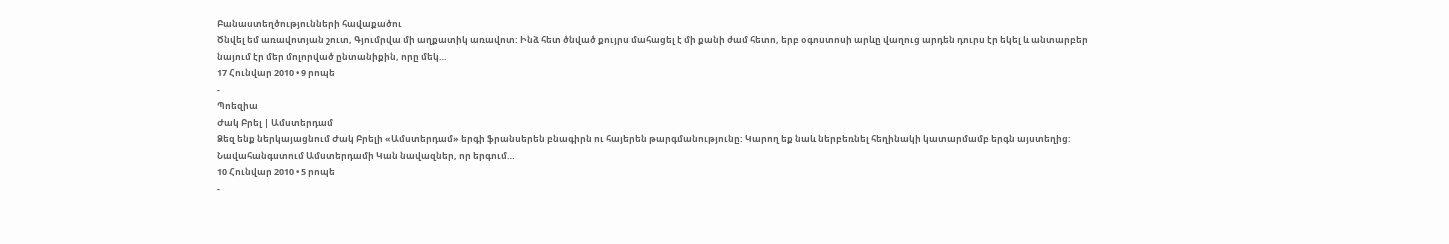Բանաստեղծությունների հավաքածու
Ծնվել եմ առավոտյան շուտ, Գյումրվա մի աղքատիկ առավոտ: Ինձ հետ ծնված քույրս մահացել է մի քանի ժամ հետո, երբ օգոստոսի արևը վաղուց արդեն դուրս էր եկել և անտարբեր նայում էր մեր մոլորված ընտանիքին, որը մեկ…
17 Հունվար 2010 • 9 րոպե
-
Պոեզիա
Ժակ Բրել | Ամստերդամ
Ձեզ ենք ներկայացնում Ժակ Բրելի «Ամստերդամ» երգի ֆրանսերեն բնագիրն ու հայերեն թարգմանությունը: Կարող եք նաև ներբեռնել հեղինակի կատարմամբ երգն այստեղից: Նավահանգստում Ամստերդամի Կան նավազներ, որ երգում…
10 Հունվար 2010 • 5 րոպե
-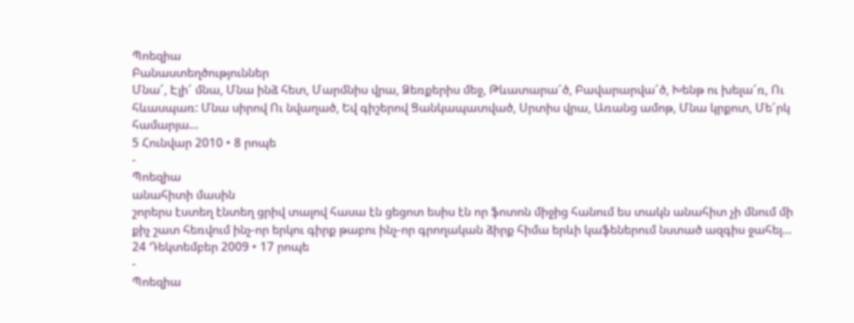Պոեզիա
Բանաստեղծություններ
Մնա՜, Էլի՜ մնա, Մնա ինձ հետ, Մարմնիս վրա, Ձեռքերիս մեջ, Թևատարա՜ծ, Բավարարվա՜ծ, Խենթ ու խելա՜ռ, Ու հևասպառ: Մնա սիրով Ու նվաղած, Եվ գիշերով Ցանկապատված, Սրտիս վրա, Առանց ամոթ, Մնա կրքոտ, Մե՜րկ համարյա…
5 Հունվար 2010 • 8 րոպե
-
Պոեզիա
անահիտի մասին
շորերս էստեղ էնտեղ ցրիվ տալով հասա էն ցեցոտ եսիս էն որ ֆոտոն միջից հանում ես տակն անահիտ չի մնում մի քիչ շատ հեռվում ինչ-որ երկու գիրք թաբու ինչ-որ գրողական ձիրք հիմա երևի կաֆեներում նստած ազգիս ջահել…
24 Դեկտեմբեր 2009 • 17 րոպե
-
Պոեզիա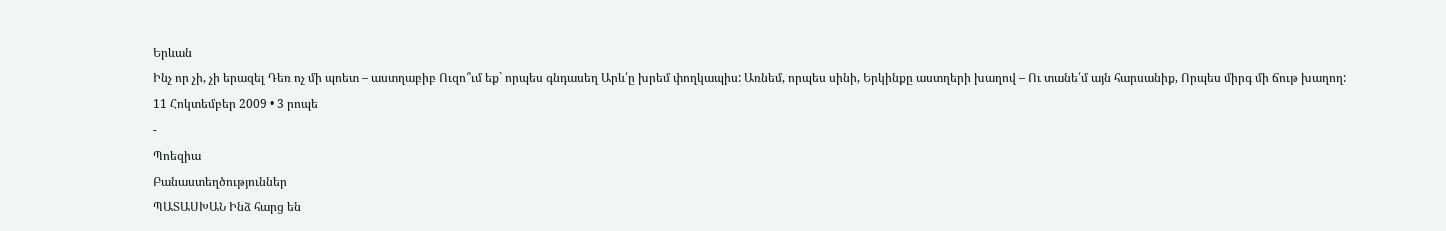Երևան
Ինչ որ չի, չի երազել Դեռ ոչ մի պոետ – աստղաբիբ Ուզո՞ւմ եք` որպես գնդասեղ Արև՛ը խրեմ փողկապիս: Առնեմ, որպես սինի, Երկինքը աստղերի խաղով – Ու տանե՛մ այն հարսանիք, Որպես միրգ մի ճութ խաղող:
11 Հոկտեմբեր 2009 • 3 րոպե
-
Պոեզիա
Բանաստեղծություններ
ՊԱՏԱՍԽԱՆ Ինձ հարց են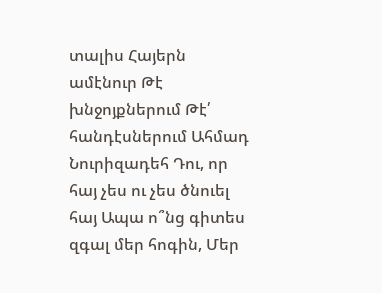տալիս Հայերն ամէնուր Թէ խնջոյքներում Թէ՛ հանդէսներում Ահմադ Նուրիզադեհ Դու, որ հայ չես ու չես ծնուել հայ Ապա ո՞նց գիտես զգալ մեր հոգին, Մեր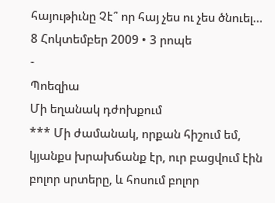հայութիւնը Չէ՞ որ հայ չես ու չես ծնուել…
8 Հոկտեմբեր 2009 • 3 րոպե
-
Պոեզիա
Մի եղանակ դժոխքում
*** Մի ժամանակ, որքան հիշում եմ, կյանքս խրախճանք էր, ուր բացվում էին բոլոր սրտերը, և հոսում բոլոր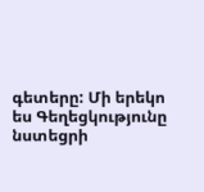գետերը: Մի երեկո ես Գեղեցկությունը նստեցրի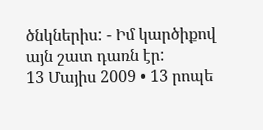ծնկներիս: - Իմ կարծիքով այն շատ դառն էր:
13 Մայիս 2009 • 13 րոպե